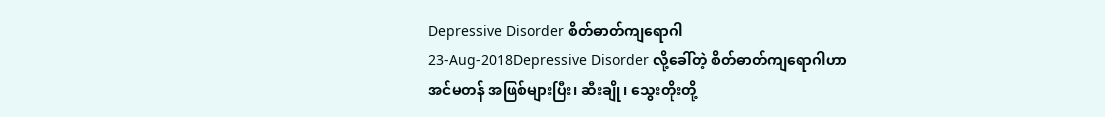Depressive Disorder စိတ်ဓာတ်ကျရောဂါ
23-Aug-2018Depressive Disorder လို့ခေါ်တဲ့ စိတ်ဓာတ်ကျရောဂါဟာ
အင်မတန် အဖြစ်များပြီး၊ ဆီးချို၊ သွေးတိုးတို့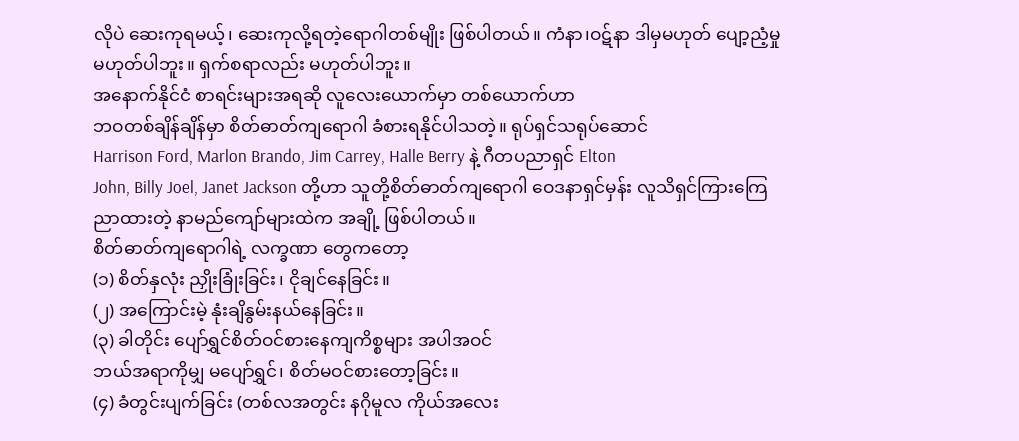လိုပဲ ဆေးကုရမယ့်၊ ဆေးကုလို့ရတဲ့ရောဂါတစ်မျိုး ဖြစ်ပါတယ်။ ကံနာ၊ဝဋ်နာ ဒါမှမဟုတ် ပျော့ညံ့မှု
မဟုတ်ပါဘူး။ ရှက်စရာလည်း မဟုတ်ပါဘူး။
အနောက်နိုင်ငံ စာရင်းများအရဆို လူလေးယောက်မှာ တစ်ယောက်ဟာ
ဘဝတစ်ချိန်ချိန်မှာ စိတ်ဓာတ်ကျရောဂါ ခံစားရနိုင်ပါသတဲ့။ ရုပ်ရှင်သရုပ်ဆောင်
Harrison Ford, Marlon Brando, Jim Carrey, Halle Berry နဲ့ ဂီတပညာရှင် Elton
John, Billy Joel, Janet Jackson တို့ဟာ သူတို့စိတ်ဓာတ်ကျရောဂါ ဝေဒနာရှင်မှန်း လူသိရှင်ကြားကြေညာထားတဲ့ နာမည်ကျော်များထဲက အချို့ ဖြစ်ပါတယ်။
စိတ်ဓာတ်ကျရောဂါရဲ့ လက္ခဏာ တွေကတော့
(၁) စိတ်နှလုံး ညှိုးခြုံးခြင်း၊ ငိုချင်နေခြင်း။
(၂) အကြောင်းမဲ့ နုံးချိနွမ်းနယ်နေခြင်း။
(၃) ခါတိုင်း ပျော်ရွှင်စိတ်ဝင်စားနေကျကိစ္စများ အပါအဝင်
ဘယ်အရာကိုမျှ မပျော်ရွှင်၊ စိတ်မဝင်စားတော့ခြင်း။
(၄) ခံတွင်းပျက်ခြင်း (တစ်လအတွင်း နဂိုမူလ ကိုယ်အလေး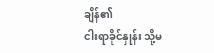ချိန်၏
ငါးရာခိုင်နှုန်း သို့မ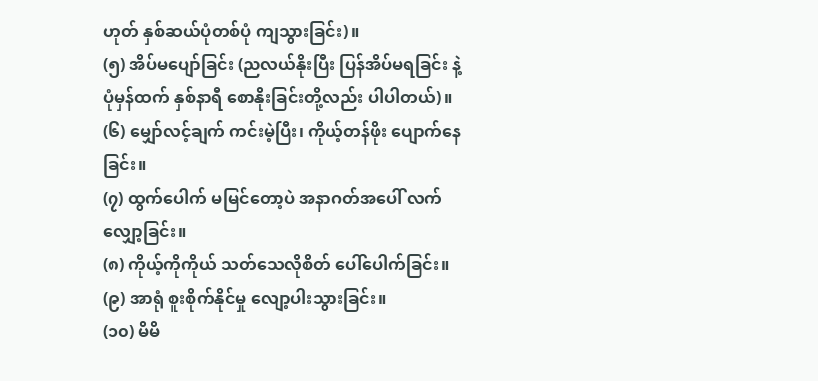ဟုတ် နှစ်ဆယ်ပုံတစ်ပုံ ကျသွားခြင်း)။
(၅) အိပ်မပျော်ခြင်း (ညလယ်နိုးပြီး ပြန်အိပ်မရခြင်း နဲ့
ပုံမှန်ထက် နှစ်နာရီ စောနိုးခြင်းတို့လည်း ပါပါတယ်)။
(၆) မျှော်လင့်ချက် ကင်းမဲ့ပြီး၊ ကိုယ့်တန်ဖိုး ပျောက်နေခြင်း။
(၇) ထွက်ပေါက် မမြင်တော့ပဲ အနာဂတ်အပေါ် လက်လျှော့ခြင်း။
(၈) ကိုယ့်ကိုကိုယ် သတ်သေလိုစိတ် ပေါ်ပေါက်ခြင်း။
(၉) အာရုံ စူးစိုက်နိုင်မှု လျော့ပါးသွားခြင်း။
(၁၀) မိမိ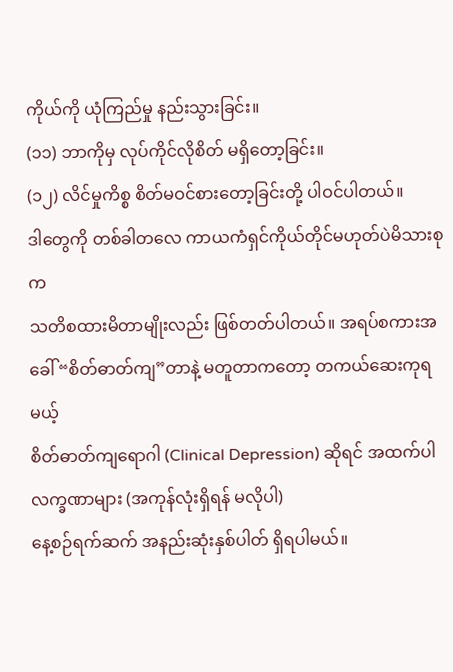ကိုယ်ကို ယုံကြည်မှု နည်းသွားခြင်း။
(၁၁) ဘာကိုမှ လုပ်ကိုင်လိုစိတ် မရှိတော့ခြင်း။
(၁၂) လိင်မှုကိစ္စ စိတ်မဝင်စားတော့ခြင်းတို့ ပါဝင်ပါတယ်။
ဒါတွေကို တစ်ခါတလေ ကာယကံရှင်ကိုယ်တိုင်မဟုတ်ပဲမိသားစုက
သတိစထားမိတာမျိုးလည်း ဖြစ်တတ်ပါတယ်။ အရပ်စကားအခေါ် “စိတ်ဓာတ်ကျ”တာနဲ့ မတူတာကတော့ တကယ်ဆေးကုရမယ့်
စိတ်ဓာတ်ကျရောဂါ (Clinical Depression) ဆိုရင် အထက်ပါလက္ခဏာများ (အကုန်လုံးရှိရန် မလိုပါ)
နေ့စဉ်ရက်ဆက် အနည်းဆုံးနှစ်ပါတ် ရှိရပါမယ်။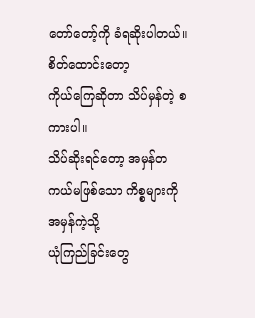တော်တော့်ကို ခံရဆိုးပါတယ်။ စိတ်ထောင်းတော့
ကိုယ်ကြေဆိုတာ သိပ်မှန်တဲ့ စကားပါ။
သိပ်ဆိုးရင်တော့ အမှန်တကယ်မဖြစ်သော ကိစ္စများကို အမှန်ကဲ့သို့
ယုံကြည်ခြင်းတွေ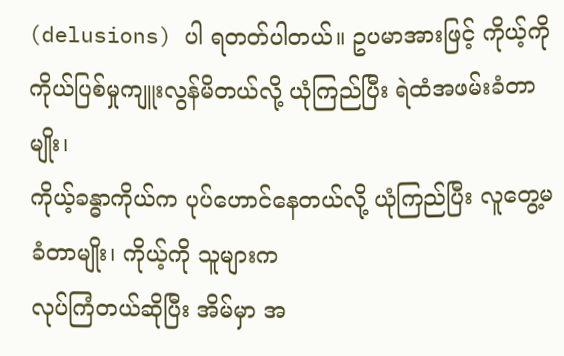(delusions) ပါ ရတတ်ပါတယ်။ ဥပမာအားဖြင့် ကိုယ့်ကိုကိုယ်ပြစ်မှုကျူးလွန်မိတယ်လို့ ယုံကြည်ပြီး ရဲထံအဖမ်းခံတာမျိုး၊
ကိုယ့်ခန္ဓာကိုယ်က ပုပ်ဟောင်နေတယ်လို့ ယုံကြည်ပြီး လူတွေ့မခံတာမျိုး၊ ကိုယ့်ကို သူများက
လုပ်ကြံတယ်ဆိုပြီး အိမ်မှာ အ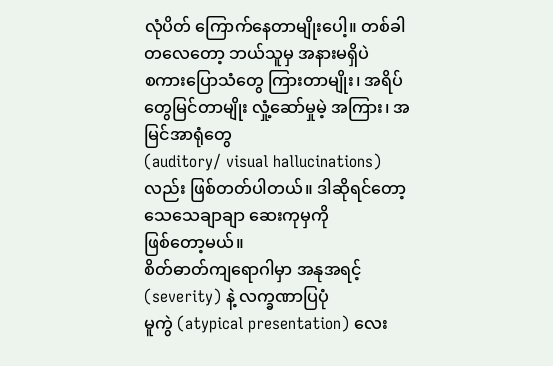လုံပိတ် ကြောက်နေတာမျိုးပေါ့။ တစ်ခါတလေတော့ ဘယ်သူမှ အနားမရှိပဲ
စကားပြောသံတွေ ကြားတာမျိုး၊ အရိပ်တွေမြင်တာမျိုး လှုံ့ဆော်မှုမဲ့ အကြား၊ အမြင်အာရုံတွေ
(auditory/ visual hallucinations) လည်း ဖြစ်တတ်ပါတယ်။ ဒါဆိုရင်တော့ သေသေချာချာ ဆေးကုမှကို
ဖြစ်တော့မယ်။
စိတ်ဓာတ်ကျရောဂါမှာ အနုအရင့် (severity) နဲ့ လက္ခဏာပြပုံ
မူကွဲ (atypical presentation) လေး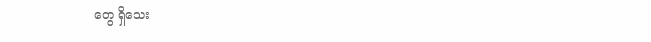တွေ ရှိသေး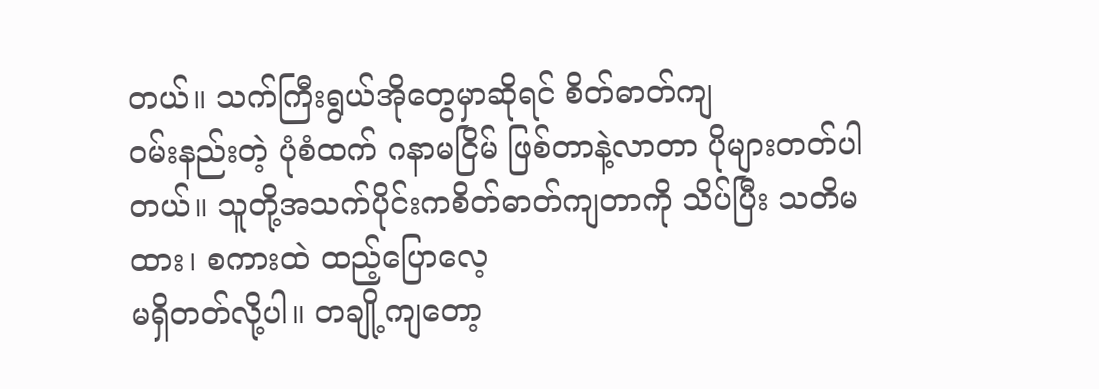တယ်။ သက်ကြီးရွယ်အိုတွေမှာဆိုရင် စိတ်ဓာတ်ကျ
ဝမ်းနည်းတဲ့ ပုံစံထက် ဂနာမငြိမ် ဖြစ်တာနဲ့လာတာ ပိုများတတ်ပါတယ်။ သူတို့အသက်ပိုင်းကစိတ်ဓာတ်ကျတာကို သိပ်ပြီး သတိမထား၊ စကားထဲ ထည့်ပြောလေ့
မရှိတတ်လို့ပါ။ တချို့ကျတော့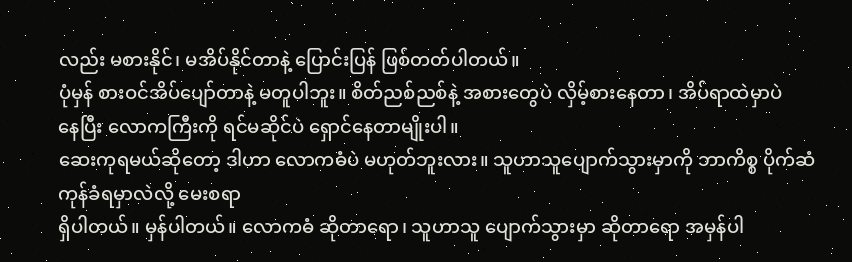လည်း မစားနိုင်၊ မအိပ်နိုင်တာနဲ့ ပြောင်းပြန် ဖြစ်တတ်ပါတယ်။
ပုံမှန် စားဝင်အိပ်ပျော်တာနဲ့ မတူပါဘူး။ စိတ်ညစ်ညစ်နဲ့ အစားတွေပဲ လှိမ့်စားနေတာ၊ အိပ်ရာထဲမှာပဲ
နေပြီး လောကကြီးကို ရင်မဆိုင်ပဲ ရှောင်နေတာမျိုးပါ။
ဆေးကုရမယ်ဆိုတော့ ဒါဟာ လောကဓံပဲ မဟုတ်ဘူးလား။ သူဟာသူပျောက်သွားမှာကို ဘာကိစ္စ ပိုက်ဆံကုန်ခံရမှာလဲလို့ မေးစရာ
ရှိပါတယ်။ မှန်ပါတယ်။ လောကဓံ ဆိုတာရော၊ သူဟာသူ ပျောက်သွားမှာ ဆိုတာရော အမှန်ပါ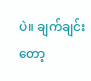ပဲ။ ချက်ချင်းတော့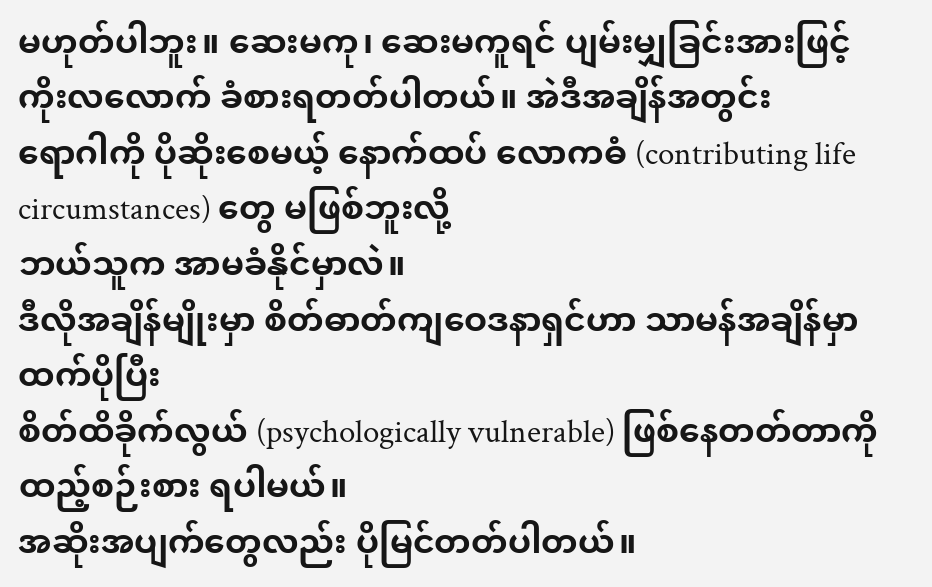မဟုတ်ပါဘူး။ ဆေးမကု၊ ဆေးမကူရင် ပျမ်းမျှခြင်းအားဖြင့် ကိုးလလောက် ခံစားရတတ်ပါတယ်။ အဲဒီအချိန်အတွင်း
ရောဂါကို ပိုဆိုးစေမယ့် နောက်ထပ် လောကဓံ (contributing life circumstances) တွေ မဖြစ်ဘူးလို့
ဘယ်သူက အာမခံနိုင်မှာလဲ။
ဒီလိုအချိန်မျိုးမှာ စိတ်ဓာတ်ကျဝေဒနာရှင်ဟာ သာမန်အချိန်မှာထက်ပိုပြီး
စိတ်ထိခိုက်လွယ် (psychologically vulnerable) ဖြစ်နေတတ်တာကို ထည့်စဉ်းစား ရပါမယ်။
အဆိုးအပျက်တွေလည်း ပိုမြင်တတ်ပါတယ်။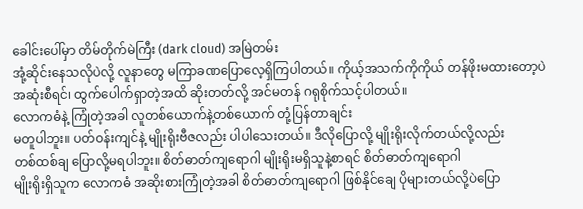ခေါင်းပေါ်မှာ တိမ်တိုက်မဲကြီး (dark cloud) အမြဲတမ်း
အုံ့ဆိုင်းနေသလိုပဲလို့ လူနာတွေ မကြာခဏပြောလေ့ရှိကြပါတယ်။ ကိုယ့်အသက်ကိုကိုယ် တန်ဖိုးမထားတော့ပဲ
အဆုံးစီရင်၊ ထွက်ပေါက်ရှာတဲ့အထိ ဆိုးတတ်လို့ အင်မတန် ဂရုစိုက်သင့်ပါတယ်။
လောကဓံနဲ့ ကြုံတဲ့အခါ လူတစ်ယောက်နဲ့တစ်ယောက် တုံ့ပြန်တာချင်း
မတူပါဘူး။ ပတ်ဝန်းကျင်နဲ့ မျိုးရိုးဗီဇလည်း ပါပါသေးတယ်။ ဒီလိုပြောလို့ မျိုးရိုးလိုက်တယ်လို့လည်း
တစ်ထစ်ချ ပြောလို့မရပါဘူး။ စိတ်ဓာတ်ကျရောဂါ မျိုးရိုးမရှိသူနဲ့စာရင် စိတ်ဓာတ်ကျရောဂါ
မျိုးရိုးရှိသူက လောကဓံ အဆိုးစားကြုံတဲ့အခါ စိတ်ဓာတ်ကျရောဂါ ဖြစ်နိုင်ချေ ပိုများတယ်လို့ပဲပြော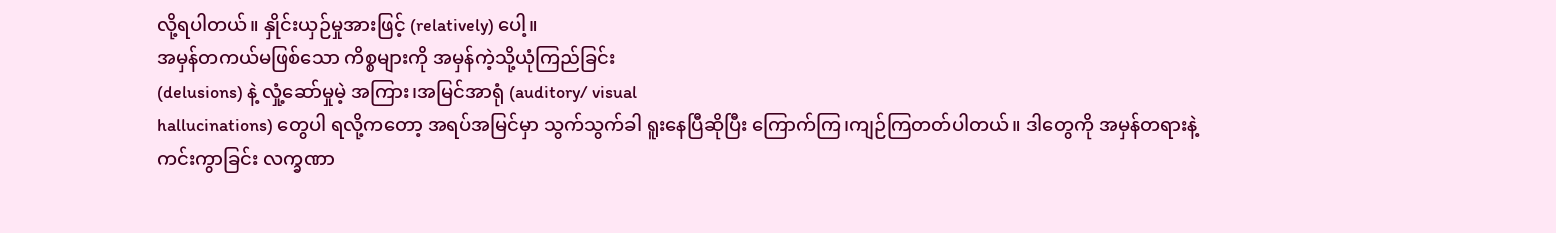လို့ရပါတယ်။ နှိုင်းယှဉ်မှုအားဖြင့် (relatively) ပေါ့။
အမှန်တကယ်မဖြစ်သော ကိစ္စများကို အမှန်ကဲ့သို့ယုံကြည်ခြင်း
(delusions) နဲ့ လှုံ့ဆော်မှုမဲ့ အကြား၊အမြင်အာရုံ (auditory/ visual
hallucinations) တွေပါ ရလို့ကတော့ အရပ်အမြင်မှာ သွက်သွက်ခါ ရူးနေပြီဆိုပြီး ကြောက်ကြ၊ကျဉ်ကြတတ်ပါတယ်။ ဒါတွေကို အမှန်တရားနဲ့ကင်းကွာခြင်း လက္ခဏာ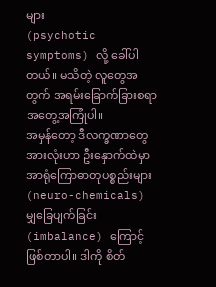များ
(psychotic symptoms) လို့ ခေါ်ပါတယ်။ မသိတဲ့ လူတွေအတွက် အရမ်းခြောက်ခြားစရာ အတွေ့အကြုံပါ။
အမှန်တော့ ဒီလက္ခဏာတွေအားလုံးဟာ ဦးနှောက်ထဲမှာ အာရုံကြောဓာတုပစ္စည်းများ (neuro-chemicals) မျှခြေပျက်ခြင်း
(imbalance) ကြောင့် ဖြစ်တာပါ။ ဒါကို စိတ်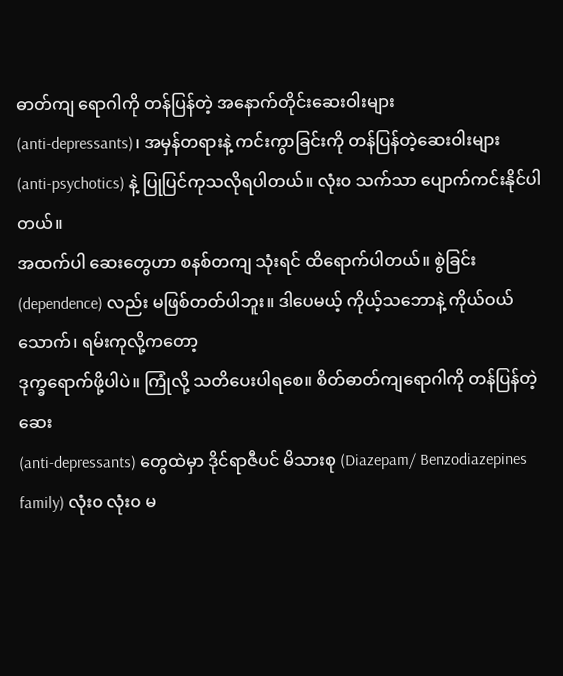ဓာတ်ကျ ရောဂါကို တန်ပြန်တဲ့ အနောက်တိုင်းဆေးဝါးများ
(anti-depressants)၊ အမှန်တရားနဲ့ ကင်းကွာခြင်းကို တန်ပြန်တဲ့ဆေးဝါးများ
(anti-psychotics) နဲ့ ပြုပြင်ကုသလိုရပါတယ်။ လုံး၀ သက်သာ ပျောက်ကင်းနိုင်ပါတယ်။
အထက်ပါ ဆေးတွေဟာ စနစ်တကျ သုံးရင် ထိရောက်ပါတယ်။ စွဲခြင်း
(dependence) လည်း မဖြစ်တတ်ပါဘူး။ ဒါပေမယ့် ကိုယ့်သဘောနဲ့ ကိုယ်ဝယ်သောက်၊ ရမ်းကုလို့ကတော့
ဒုက္ခရောက်ဖို့ပါပဲ။ ကြုံလို့ သတိပေးပါရစေ။ စိတ်ဓာတ်ကျရောဂါကို တန်ပြန်တဲ့ဆေး
(anti-depressants) တွေထဲမှာ ဒိုင်ရာဇီပင် မိသားစု (Diazepam/ Benzodiazepines
family) လုံး၀ လုံး၀ မ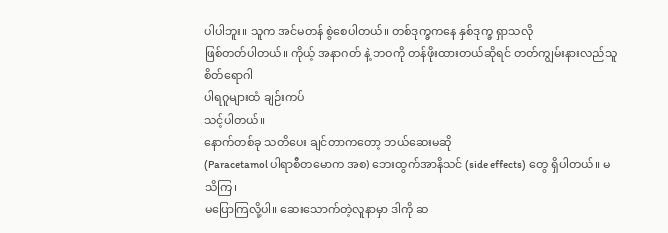ပါပါဘူး။ သူက အင်မတန် စွဲစေပါတယ်။ တစ်ဒုက္ခကနေ နှစ်ဒုက္ခ ရှာသလို
ဖြစ်တတ်ပါတယ်။ ကိုယ့် အနာဂတ် နဲ့ ဘဝကို တန်ဖိုးထားတယ်ဆိုရင် တတ်ကျွမ်းနားလည်သူ စိတ်ရောဂါ
ပါရဂူများထံ ချဉ်းကပ်
သင့်ပါတယ်။
နောက်တစ်ခု သတိပေး ချင်တာကတော့ ဘယ်ဆေးမဆို
(Paracetamol ပါရာစီတမောက အစ) ဘေးထွက်အာနိသင် (side effects) တွေ ရှိပါတယ်။ မသိကြ၊
မပြောကြလို့ပါ။ ဆေးသောက်တဲ့လူနာမှာ ဒါကို ဆ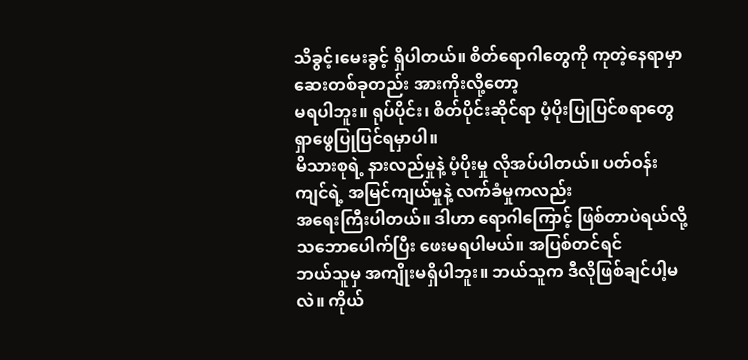သိခွင့်၊မေးခွင့် ရှိပါတယ်။ စိတ်ရောဂါတွေကို ကုတဲ့နေရာမှာ ဆေးတစ်ခုတည်း အားကိုးလို့တော့
မရပါဘူး။ ရုပ်ပိုင်း၊ စိတ်ပိုင်းဆိုင်ရာ ပံ့ပိုးပြုပြင်စရာတွေ ရှာဖွေပြုပြင်ရမှာပါ။
မိသားစုရဲ့ နားလည်မှုနဲ့ ပံ့ပိုးမှု လိုအပ်ပါတယ်။ ပတ်ဝန်းကျင်ရဲ့ အမြင်ကျယ်မှုနဲ့ လက်ခံမှုကလည်း
အရေးကြီးပါတယ်။ ဒါဟာ ရောဂါကြောင့် ဖြစ်တာပဲရယ်လို့ သဘောပေါက်ပြီး ဖေးမရပါမယ်။ အပြစ်တင်ရင်
ဘယ်သူမှ အကျိုးမရှိပါဘူး။ ဘယ်သူက ဒီလိုဖြစ်ချင်ပါ့မလဲ။ ကိုယ်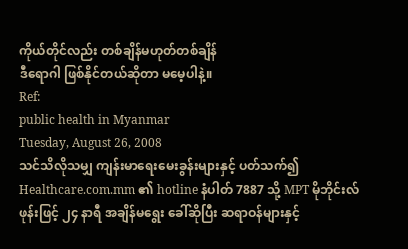ကိုယ်တိုင်လည်း တစ်ချိန်မဟုတ်တစ်ချိန်
ဒီရောဂါ ဖြစ်နိုင်တယ်ဆိုတာ မမေ့ပါနဲ့။
Ref:
public health in Myanmar
Tuesday, August 26, 2008
သင်သိလိုသမျှ ကျန်းမာရေးမေးခွန်းများနှင့် ပတ်သက်၍
Healthcare.com.mm ၏ hotline နံပါတ် 7887 သို့ MPT မိုဘိုင်းလ်ဖုန်းဖြင့် ၂၄ နာရီ အချိန်မရွေး ခေါ်ဆိုပြီး ဆရာဝန်များနှင့်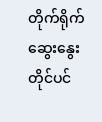တိုက်ရိုက်ဆွေးနွေးတိုင်ပင်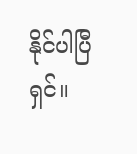နိုင်ပါပြီရှင်။